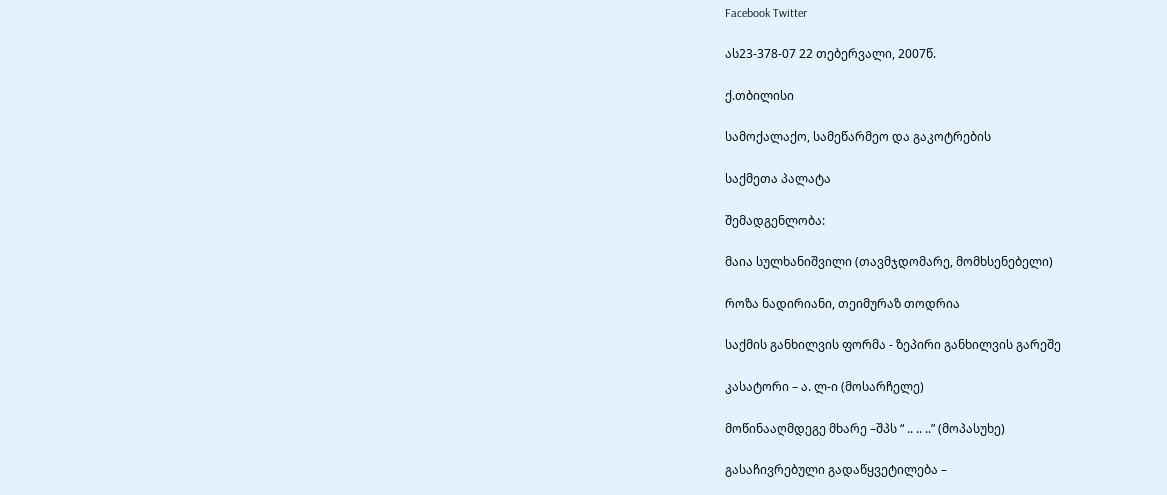Facebook Twitter

ას23-378-07 22 თებერვალი, 2007წ.

ქ.თბილისი

სამოქალაქო, სამეწარმეო და გაკოტრების

საქმეთა პალატა

შემადგენლობა:

მაია სულხანიშვილი (თავმჯდომარე, მომხსენებელი)

როზა ნადირიანი, თეიმურაზ თოდრია

საქმის განხილვის ფორმა - ზეპირი განხილვის გარეშე

კასატორი – ა. ლ-ი (მოსარჩელე)

მოწინააღმდეგე მხარე –შპს “ .. .. ..” (მოპასუხე)

გასაჩივრებული გადაწყვეტილება –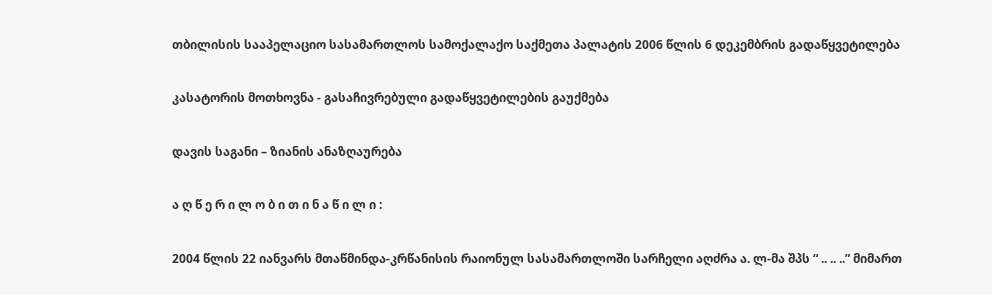თბილისის სააპელაციო სასამართლოს სამოქალაქო საქმეთა პალატის 2006 წლის 6 დეკემბრის გადაწყვეტილება

კასატორის მოთხოვნა - გასაჩივრებული გადაწყვეტილების გაუქმება

დავის საგანი – ზიანის ანაზღაურება

ა ღ წ ე რ ი ლ ო ბ ი თ ი ნ ა წ ი ლ ი :

2004 წლის 22 იანვარს მთაწმინდა-კრწანისის რაიონულ სასამართლოში სარჩელი აღძრა ა. ლ-მა შპს “ .. .. ..” მიმართ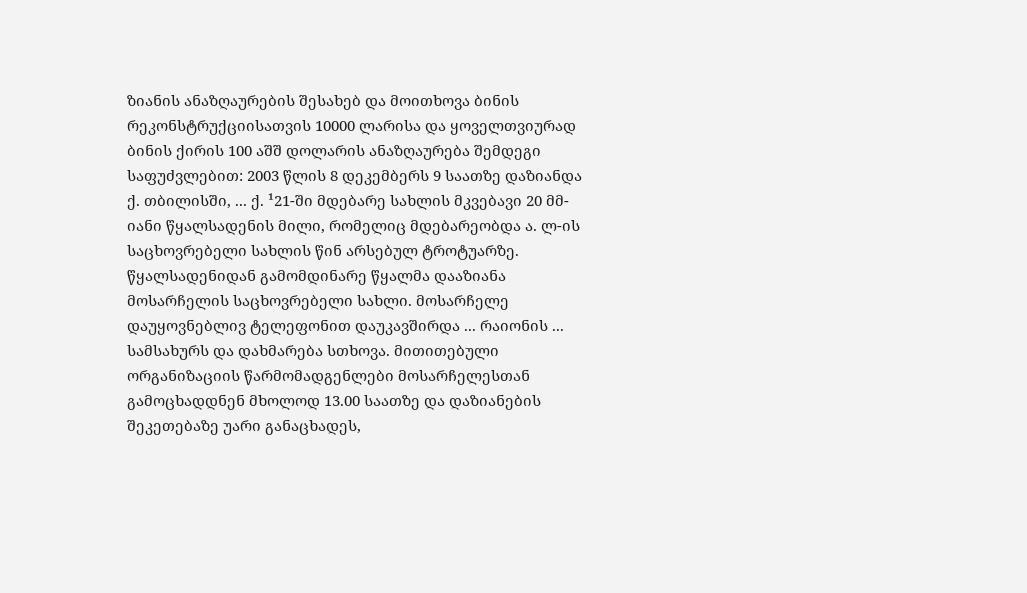ზიანის ანაზღაურების შესახებ და მოითხოვა ბინის რეკონსტრუქციისათვის 10000 ლარისა და ყოველთვიურად ბინის ქირის 100 აშშ დოლარის ანაზღაურება შემდეგი საფუძვლებით: 2003 წლის 8 დეკემბერს 9 საათზე დაზიანდა ქ. თბილისში, ... ქ. ¹21-ში მდებარე სახლის მკვებავი 20 მმ-იანი წყალსადენის მილი, რომელიც მდებარეობდა ა. ლ-ის საცხოვრებელი სახლის წინ არსებულ ტროტუარზე. წყალსადენიდან გამომდინარე წყალმა დააზიანა მოსარჩელის საცხოვრებელი სახლი. მოსარჩელე დაუყოვნებლივ ტელეფონით დაუკავშირდა ... რაიონის ... სამსახურს და დახმარება სთხოვა. მითითებული ორგანიზაციის წარმომადგენლები მოსარჩელესთან გამოცხადდნენ მხოლოდ 13.00 საათზე და დაზიანების შეკეთებაზე უარი განაცხადეს,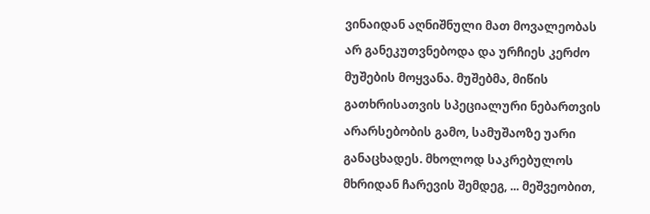ვინაიდან აღნიშნული მათ მოვალეობას არ განეკუთვნებოდა და ურჩიეს კერძო მუშების მოყვანა. მუშებმა, მიწის გათხრისათვის სპეციალური ნებართვის არარსებობის გამო, სამუშაოზე უარი განაცხადეს. მხოლოდ საკრებულოს მხრიდან ჩარევის შემდეგ, ... მეშვეობით,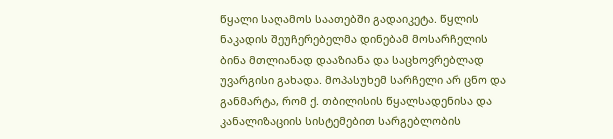წყალი საღამოს საათებში გადაიკეტა. წყლის ნაკადის შეუჩერებელმა დინებამ მოსარჩელის ბინა მთლიანად დააზიანა და საცხოვრებლად უვარგისი გახადა. მოპასუხემ სარჩელი არ ცნო და განმარტა, რომ ქ. თბილისის წყალსადენისა და კანალიზაციის სისტემებით სარგებლობის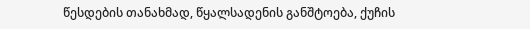წესდების თანახმად, წყალსადენის განშტოება, ქუჩის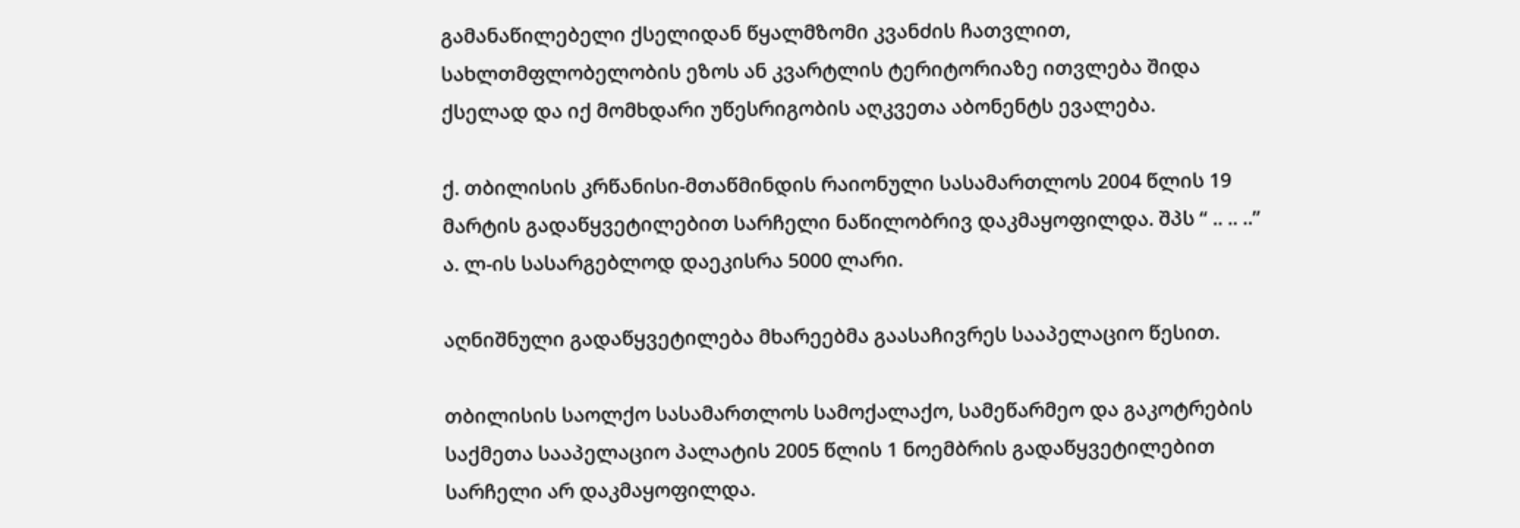გამანაწილებელი ქსელიდან წყალმზომი კვანძის ჩათვლით, სახლთმფლობელობის ეზოს ან კვარტლის ტერიტორიაზე ითვლება შიდა ქსელად და იქ მომხდარი უწესრიგობის აღკვეთა აბონენტს ევალება.

ქ. თბილისის კრწანისი-მთაწმინდის რაიონული სასამართლოს 2004 წლის 19 მარტის გადაწყვეტილებით სარჩელი ნაწილობრივ დაკმაყოფილდა. შპს “ .. .. ..” ა. ლ-ის სასარგებლოდ დაეკისრა 5000 ლარი.

აღნიშნული გადაწყვეტილება მხარეებმა გაასაჩივრეს სააპელაციო წესით.

თბილისის საოლქო სასამართლოს სამოქალაქო, სამეწარმეო და გაკოტრების საქმეთა სააპელაციო პალატის 2005 წლის 1 ნოემბრის გადაწყვეტილებით სარჩელი არ დაკმაყოფილდა.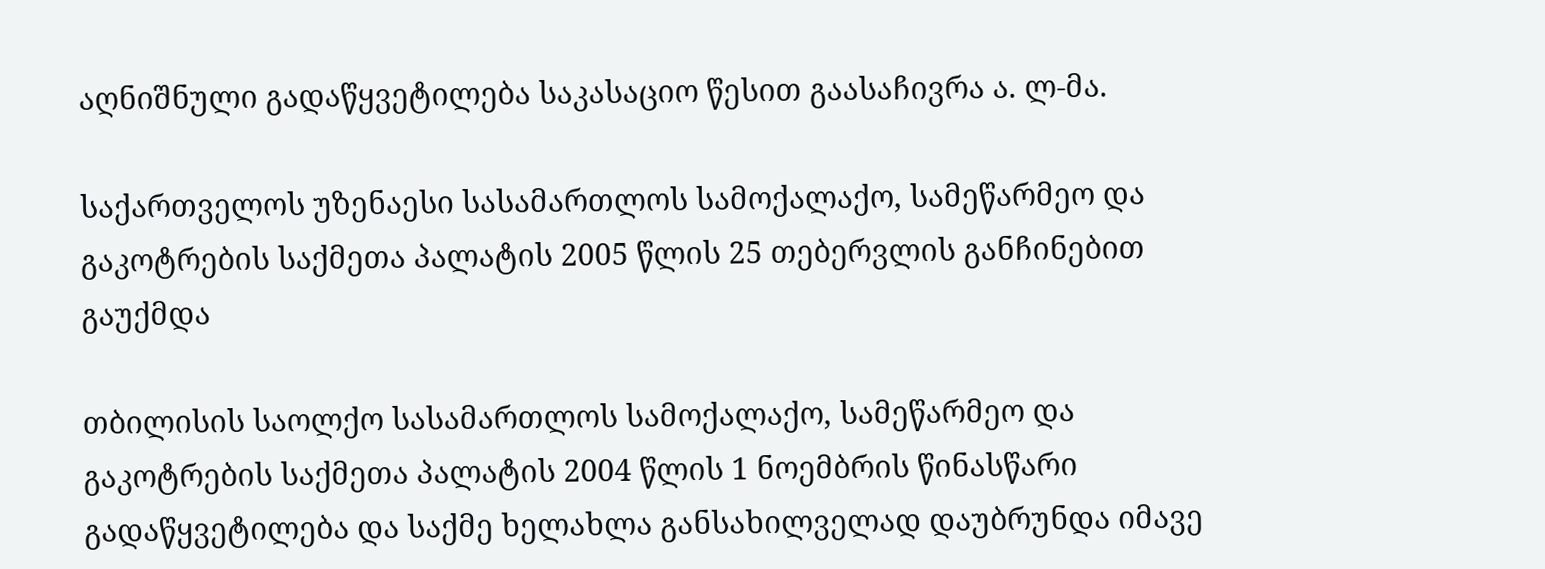აღნიშნული გადაწყვეტილება საკასაციო წესით გაასაჩივრა ა. ლ-მა.

საქართველოს უზენაესი სასამართლოს სამოქალაქო, სამეწარმეო და გაკოტრების საქმეთა პალატის 2005 წლის 25 თებერვლის განჩინებით გაუქმდა

თბილისის საოლქო სასამართლოს სამოქალაქო, სამეწარმეო და გაკოტრების საქმეთა პალატის 2004 წლის 1 ნოემბრის წინასწარი გადაწყვეტილება და საქმე ხელახლა განსახილველად დაუბრუნდა იმავე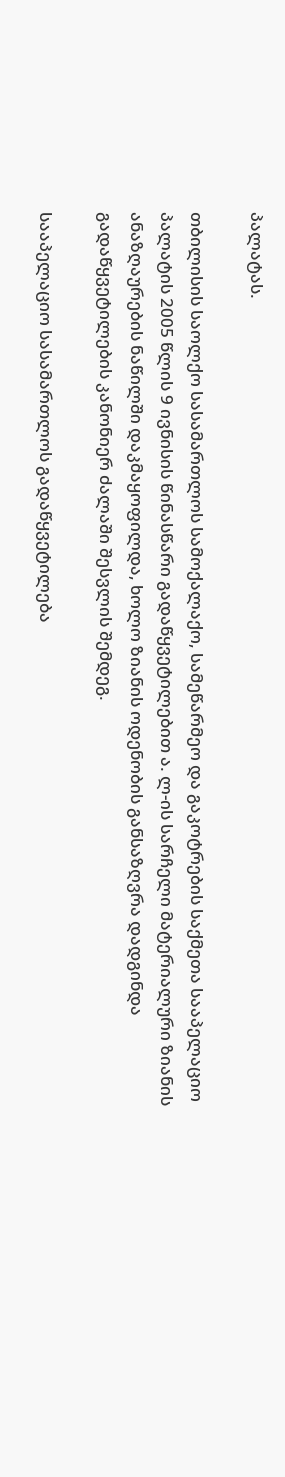პალატას.

თბილისის საოლქო სასამართლოს სამოქალაქო, სამეწარმეო და გაკოტრების საქმეთა სააპელაციო პალატის 2005 წლის 9 ივნისის წინასწარი გადაწყვეტილებით ა. ლ-ის სარჩელი მატერიალური ზიანის ანაზღაურების ნაწილში დაკმაყოფილდა, ხოლო ზიანის ოდენობის განსაზღვრა დადგინდა გადაწყვეტილების კანონიერ ძალაში შესვლის შემდეგ.

სააპელაციო სასამართლოს გადაწყვეტილება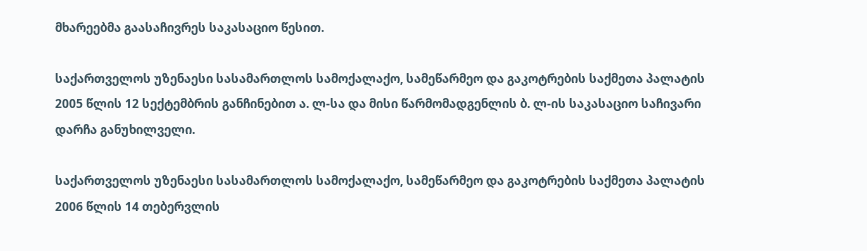მხარეებმა გაასაჩივრეს საკასაციო წესით.

საქართველოს უზენაესი სასამართლოს სამოქალაქო, სამეწარმეო და გაკოტრების საქმეთა პალატის 2005 წლის 12 სექტემბრის განჩინებით ა. ლ-სა და მისი წარმომადგენლის ბ. ლ-ის საკასაციო საჩივარი დარჩა განუხილველი.

საქართველოს უზენაესი სასამართლოს სამოქალაქო, სამეწარმეო და გაკოტრების საქმეთა პალატის 2006 წლის 14 თებერვლის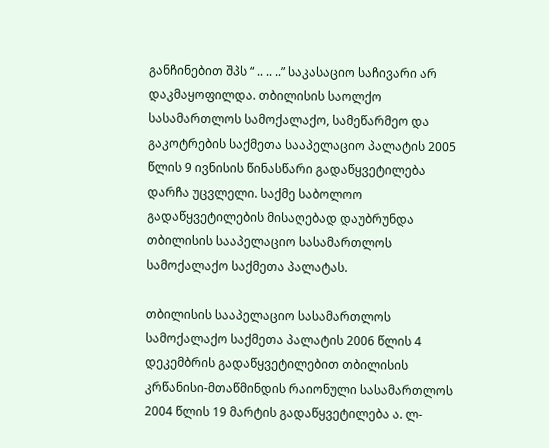განჩინებით შპს “ .. .. ..” საკასაციო საჩივარი არ დაკმაყოფილდა. თბილისის საოლქო სასამართლოს სამოქალაქო, სამეწარმეო და გაკოტრების საქმეთა სააპელაციო პალატის 2005 წლის 9 ივნისის წინასწარი გადაწყვეტილება დარჩა უცვლელი. საქმე საბოლოო გადაწყვეტილების მისაღებად დაუბრუნდა თბილისის სააპელაციო სასამართლოს სამოქალაქო საქმეთა პალატას.

თბილისის სააპელაციო სასამართლოს სამოქალაქო საქმეთა პალატის 2006 წლის 4 დეკემბრის გადაწყვეტილებით თბილისის კრწანისი-მთაწმინდის რაიონული სასამართლოს 2004 წლის 19 მარტის გადაწყვეტილება ა. ლ-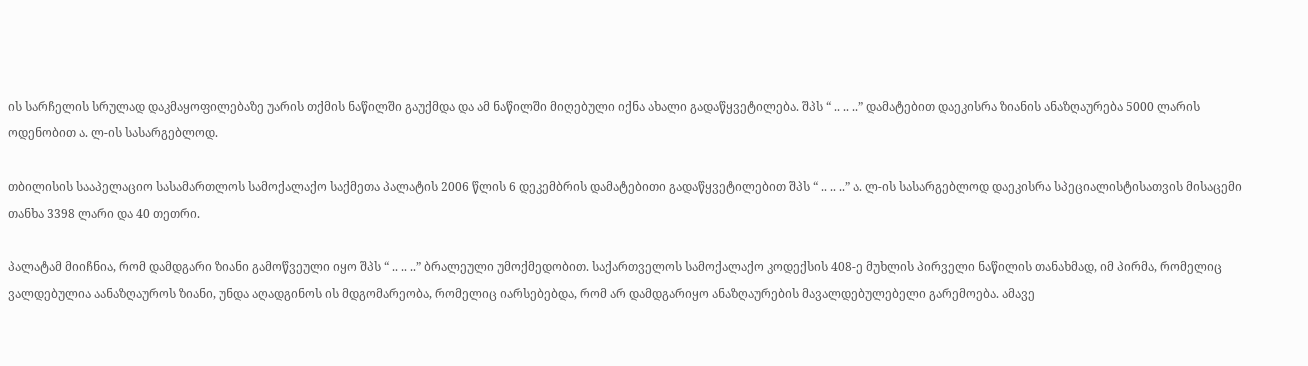ის სარჩელის სრულად დაკმაყოფილებაზე უარის თქმის ნაწილში გაუქმდა და ამ ნაწილში მიღებული იქნა ახალი გადაწყვეტილება. შპს “ .. .. ..” დამატებით დაეკისრა ზიანის ანაზღაურება 5000 ლარის ოდენობით ა. ლ-ის სასარგებლოდ.

თბილისის სააპელაციო სასამართლოს სამოქალაქო საქმეთა პალატის 2006 წლის 6 დეკემბრის დამატებითი გადაწყვეტილებით შპს “ .. .. ..” ა. ლ-ის სასარგებლოდ დაეკისრა სპეციალისტისათვის მისაცემი თანხა 3398 ლარი და 40 თეთრი.

პალატამ მიიჩნია, რომ დამდგარი ზიანი გამოწვეული იყო შპს “ .. .. ..” ბრალეული უმოქმედობით. საქართველოს სამოქალაქო კოდექსის 408-ე მუხლის პირველი ნაწილის თანახმად, იმ პირმა, რომელიც ვალდებულია აანაზღაუროს ზიანი, უნდა აღადგინოს ის მდგომარეობა, რომელიც იარსებებდა, რომ არ დამდგარიყო ანაზღაურების მავალდებულებელი გარემოება. ამავე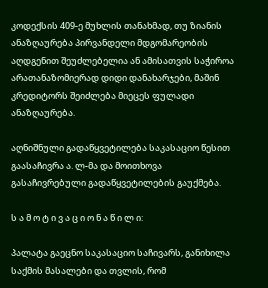კოდექსის 409-ე მუხლის თანახმად, თუ ზიანის ანაზღაურება პირვანდელი მდგომარეობის აღდგენით შეუძლებელია ან ამისათვის საჭიროა არათანაზომიერად დიდი დანახარჯები, მაშინ კრედიტორს შეიძლება მიეცეს ფულადი ანაზღაურება.

აღნიშნული გადაწყვეტილება საკასაციო წესით გაასაჩივრა ა. ლ-მა და მოითხოვა გასაჩივრებული გადაწყვეტილების გაუქმება.

ს ა მ ო ტ ი ვ ა ც ი ო ნ ა წ ი ლ ი:

პალატა გაეცნო საკასაციო საჩივარს, განიხილა საქმის მასალები და თვლის, რომ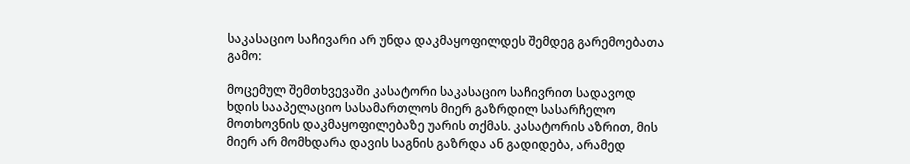საკასაციო საჩივარი არ უნდა დაკმაყოფილდეს შემდეგ გარემოებათა გამო:

მოცემულ შემთხვევაში კასატორი საკასაციო საჩივრით სადავოდ ხდის სააპელაციო სასამართლოს მიერ გაზრდილ სასარჩელო მოთხოვნის დაკმაყოფილებაზე უარის თქმას. კასატორის აზრით, მის მიერ არ მომხდარა დავის საგნის გაზრდა ან გადიდება, არამედ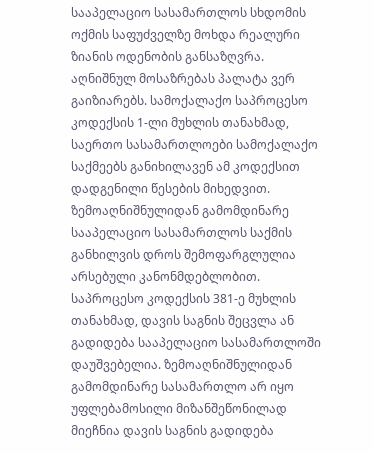სააპელაციო სასამართლოს სხდომის ოქმის საფუძველზე მოხდა რეალური ზიანის ოდენობის განსაზღვრა. აღნიშნულ მოსაზრებას პალატა ვერ გაიზიარებს. სამოქალაქო საპროცესო კოდექსის 1-ლი მუხლის თანახმად, საერთო სასამართლოები სამოქალაქო საქმეებს განიხილავენ ამ კოდექსით დადგენილი წესების მიხედვით. ზემოაღნიშნულიდან გამომდინარე სააპელაციო სასამართლოს საქმის განხილვის დროს შემოფარგლულია არსებული კანონმდებლობით. საპროცესო კოდექსის 381-ე მუხლის თანახმად, დავის საგნის შეცვლა ან გადიდება სააპელაციო სასამართლოში დაუშვებელია. ზემოაღნიშნულიდან გამომდინარე სასამართლო არ იყო უფლებამოსილი მიზანშეწონილად მიეჩნია დავის საგნის გადიდება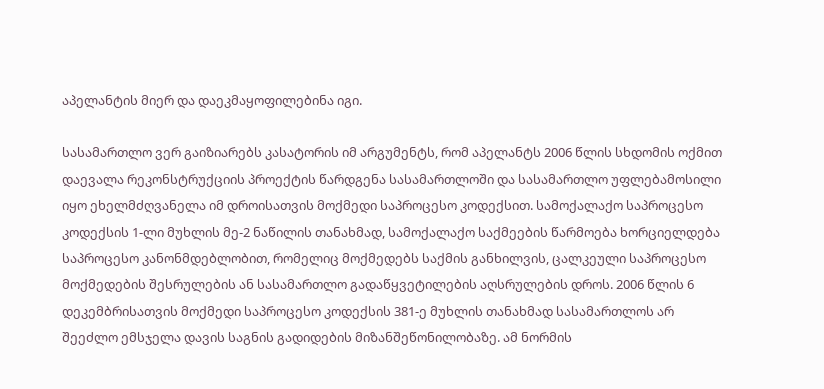აპელანტის მიერ და დაეკმაყოფილებინა იგი.

სასამართლო ვერ გაიზიარებს კასატორის იმ არგუმენტს, რომ აპელანტს 2006 წლის სხდომის ოქმით დაევალა რეკონსტრუქციის პროექტის წარდგენა სასამართლოში და სასამართლო უფლებამოსილი იყო ეხელმძღვანელა იმ დროისათვის მოქმედი საპროცესო კოდექსით. სამოქალაქო საპროცესო კოდექსის 1-ლი მუხლის მე-2 ნაწილის თანახმად, სამოქალაქო საქმეების წარმოება ხორციელდება საპროცესო კანონმდებლობით, რომელიც მოქმედებს საქმის განხილვის, ცალკეული საპროცესო მოქმედების შესრულების ან სასამართლო გადაწყვეტილების აღსრულების დროს. 2006 წლის 6 დეკემბრისათვის მოქმედი საპროცესო კოდექსის 381-ე მუხლის თანახმად სასამართლოს არ შეეძლო ემსჯელა დავის საგნის გადიდების მიზანშეწონილობაზე. ამ ნორმის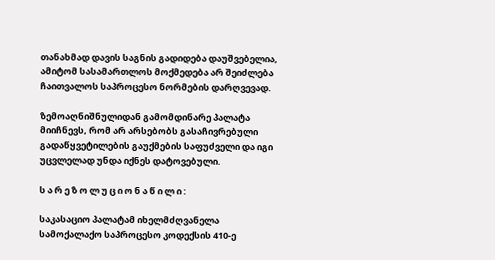თანახმად დავის საგნის გადიდება დაუშვებელია, ამიტომ სასამართლოს მოქმედება არ შეიძლება ჩაითვალოს საპროცესო ნორმების დარღვევად.

ზემოაღნიშნულიდან გამომდინარე პალატა მიიჩნევს, რომ არ არსებობს გასაჩივრებული გადაწყვეტილების გაუქმების საფუძველი და იგი უცვლელად უნდა იქნეს დატოვებული.

ს ა რ ე ზ ო ლ უ ც ი ო ნ ა წ ი ლ ი :

საკასაციო პალატამ იხელმძღვანელა სამოქალაქო საპროცესო კოდექსის 410-ე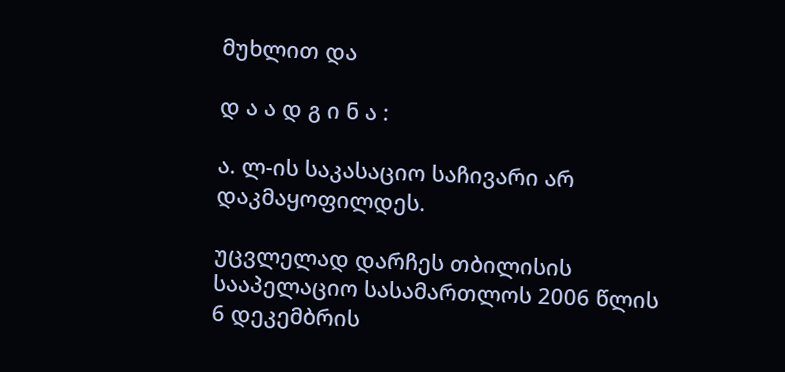მუხლით და

დ ა ა დ გ ი ნ ა :

ა. ლ-ის საკასაციო საჩივარი არ დაკმაყოფილდეს.

უცვლელად დარჩეს თბილისის სააპელაციო სასამართლოს 2006 წლის 6 დეკემბრის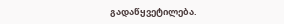გადაწყვეტილება.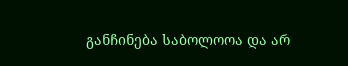განჩინება საბოლოოა და არ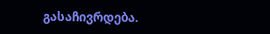გასაჩივრდება.